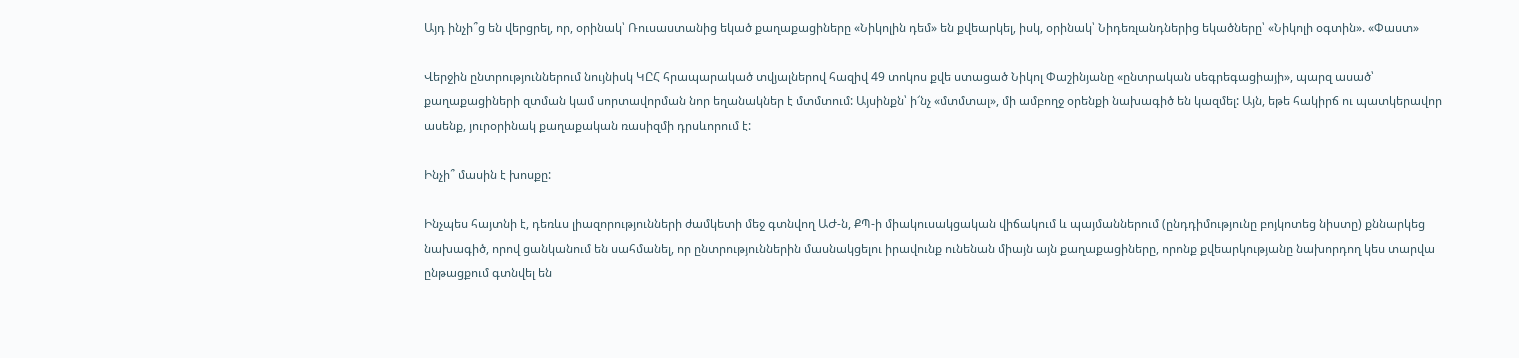Այդ ինչի՞ց են վերցրել, որ, օրինակ՝ Ռուսաստանից եկած քաղաքացիները «Նիկոլին դեմ» են քվեարկել, իսկ, օրինակ՝ Նիդեռլանդներից եկածները՝ «Նիկոլի օգտին». «Փաստ»

Վերջին ընտրություններում նույնիսկ ԿԸՀ հրապարակած տվյալներով հազիվ 49 տոկոս քվե ստացած Նիկոլ Փաշինյանը «ընտրական սեգրեգացիայի», պարզ ասած՝ քաղաքացիների զտման կամ սորտավորման նոր եղանակներ է մտմտում: Այսինքն՝ ի՜նչ «մտմտալ», մի ամբողջ օրենքի նախագիծ են կազմել: Այն, եթե հակիրճ ու պատկերավոր ասենք, յուրօրինակ քաղաքական ռասիզմի դրսևորում է:

Ինչի՞ մասին է խոսքը:

Ինչպես հայտնի է, դեռևս լիազորությունների ժամկետի մեջ գտնվող ԱԺ-ն, ՔՊ-ի միակուսակցական վիճակում և պայմաններում (ընդդիմությունը բոյկոտեց նիստը) քննարկեց նախագիծ, որով ցանկանում են սահմանել, որ ընտրություններին մասնակցելու իրավունք ունենան միայն այն քաղաքացիները, որոնք քվեարկությանը նախորդող կես տարվա ընթացքում գտնվել են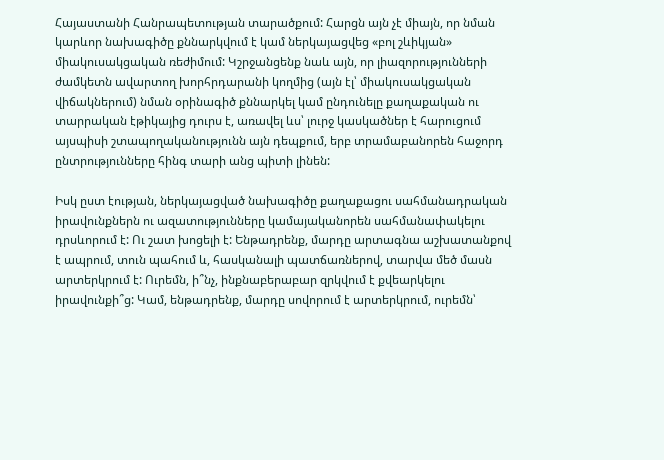Հայաստանի Հանրապետության տարածքում: Հարցն այն չէ միայն, որ նման կարևոր նախագիծը քննարկվում է կամ ներկայացվեց «բոլ շևիկյան» միակուսակցական ռեժիմում: Կշրջանցենք նաև այն, որ լիազորությունների ժամկետն ավարտող խորհրդարանի կողմից (այն էլ՝ միակուսակցական վիճակներում) նման օրինագիծ քննարկել կամ ընդունելը քաղաքական ու տարրական էթիկայից դուրս է, առավել ևս՝ լուրջ կասկածներ է հարուցում այսպիսի շտապողականությունն այն դեպքում, երբ տրամաբանորեն հաջորդ ընտրությունները հինգ տարի անց պիտի լինեն:

Իսկ ըստ էության, ներկայացված նախագիծը քաղաքացու սահմանադրական իրավունքներն ու ազատությունները կամայականորեն սահմանափակելու դրսևորում է: Ու շատ խոցելի է: Ենթադրենք, մարդը արտագնա աշխատանքով է ապրում, տուն պահում և, հասկանալի պատճառներով, տարվա մեծ մասն արտերկրում է: Ուրեմն, ի՞նչ, ինքնաբերաբար զրկվում է քվեարկելու իրավունքի՞ց: Կամ, ենթադրենք, մարդը սովորում է արտերկրում, ուրեմն՝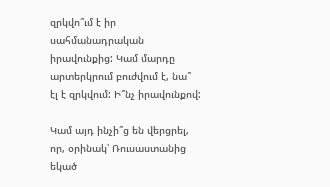զրկվո՞ւմ է իր սահմանադրական իրավունքից: Կամ մարդը արտերկրում բուժվում է, նա՞ էլ է զրկվում: Ի՞նչ իրավունքով:

Կամ այդ ինչի՞ց են վերցրել, որ, օրինակ՝ Ռուսաստանից եկած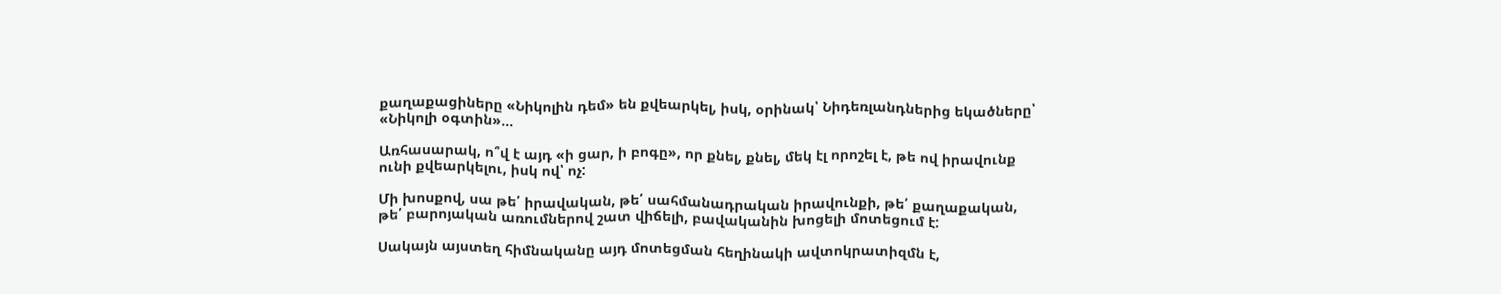քաղաքացիները «Նիկոլին դեմ» են քվեարկել, իսկ, օրինակ՝ Նիդեռլանդներից եկածները՝ «Նիկոլի օգտին»…

Առհասարակ, ո՞վ է այդ «ի ցար, ի բոգը», որ քնել, քնել, մեկ էլ որոշել է, թե ով իրավունք ունի քվեարկելու, իսկ ով՝ ոչ:

Մի խոսքով, սա թե՛ իրավական, թե՛ սահմանադրական իրավունքի, թե՛ քաղաքական, թե՛ բարոյական առումներով շատ վիճելի, բավականին խոցելի մոտեցում է:

Սակայն այստեղ հիմնականը այդ մոտեցման հեղինակի ավտոկրատիզմն է,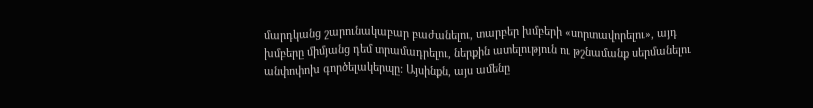մարդկանց շարունակաբար բաժանելու, տարբեր խմբերի «սորտավորելու», այդ խմբերը միմյանց դեմ տրամադրելու, ներքին ատելություն ու թշնամանք սերմանելու անփոփոխ գործելակերպը: Այսինքն, այս ամենը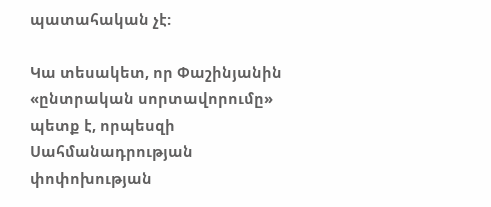պատահական չէ:

Կա տեսակետ, որ Փաշինյանին «ընտրական սորտավորումը» պետք է, որպեսզի Սահմանադրության փոփոխության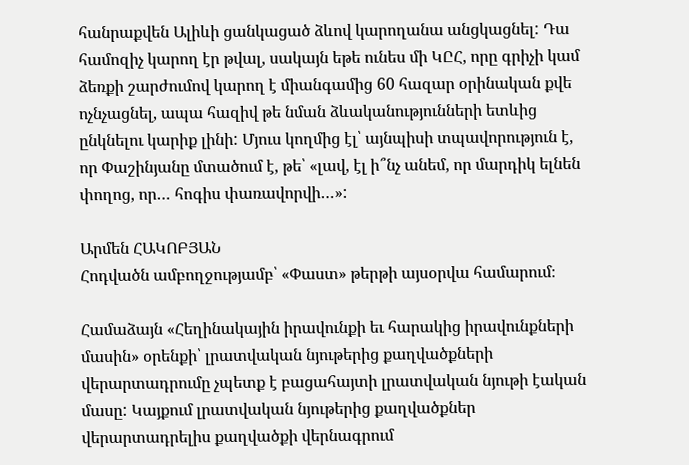հանրաքվեն Ալիևի ցանկացած ձևով կարողանա անցկացնել: Դա համոզիչ կարող էր թվալ, սակայն եթե ունես մի ԿԸՀ, որը գրիչի կամ ձեռքի շարժումով կարող է միանգամից 60 հազար օրինական քվե ոչնչացնել, ապա հազիվ թե նման ձևականությունների ետևից ընկնելու կարիք լինի: Մյուս կողմից էլ՝ այնպիսի տպավորություն է, որ Փաշինյանը մտածում է, թե՝ «լավ, էլ ի՞նչ անեմ, որ մարդիկ ելնեն փողոց, որ… հոգիս փառավորվի…»:

Արմեն ՀԱԿՈԲՅԱՆ
Հոդվածն ամբողջությամբ՝ «Փաստ» թերթի այսօրվա համարում։

Համաձայն «Հեղինակային իրավունքի եւ հարակից իրավունքների մասին» օրենքի՝ լրատվական նյութերից քաղվածքների վերարտադրումը չպետք է բացահայտի լրատվական նյութի էական մասը: Կայքում լրատվական նյութերից քաղվածքներ վերարտադրելիս քաղվածքի վերնագրում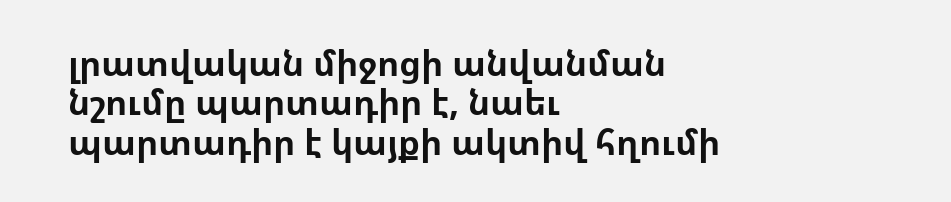լրատվական միջոցի անվանման նշումը պարտադիր է, նաեւ պարտադիր է կայքի ակտիվ հղումի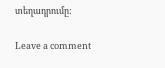տեղադրումը:

Leave a comment